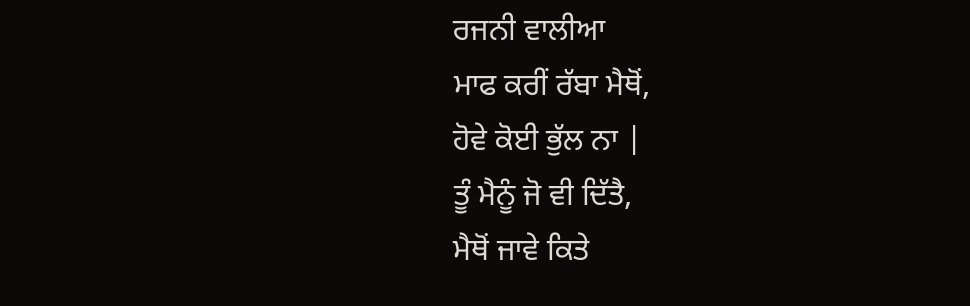ਰਜਨੀ ਵਾਲੀਆ
ਮਾਫ ਕਰੀਂ ਰੱਬਾ ਮੈਥੋਂ,
ਹੋਵੇ ਕੋਈ ਭੁੱਲ ਨਾ |
ਤੂੰ ਮੈਨੂੰ ਜੋ ਵੀ ਦਿੱਤੈ,
ਮੈਥੋਂ ਜਾਵੇ ਕਿਤੇ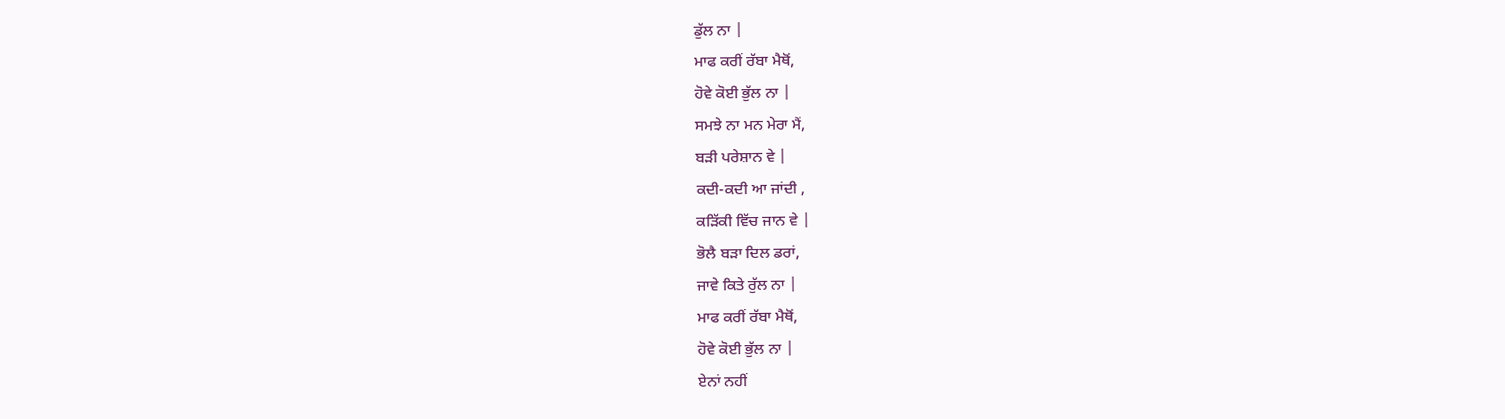ਡੁੱਲ ਨਾ |
ਮਾਫ ਕਰੀਂ ਰੱਬਾ ਮੈਥੋਂ,
ਹੋਵੇ ਕੋਈ ਭੁੱਲ ਨਾ |
ਸਮਝੇ ਨਾ ਮਨ ਮੇਰਾ ਮੈਂ,
ਬੜੀ ਪਰੇਸ਼ਾਨ ਵੇ |
ਕਦੀ-ਕਦੀ ਆ ਜਾਂਦੀ ,
ਕੜਿੱਕੀ ਵਿੱਚ ਜਾਨ ਵੇ |
ਭੋਲੈ ਬੜਾ ਦਿਲ ਡਰਾਂ,
ਜਾਵੇ ਕਿਤੇ ਰੁੱਲ ਨਾ |
ਮਾਫ ਕਰੀਂ ਰੱਬਾ ਮੈਥੋਂ,
ਹੋਵੇ ਕੋਈ ਭੁੱਲ ਨਾ |
ਏਨਾਂ ਨਹੀਂ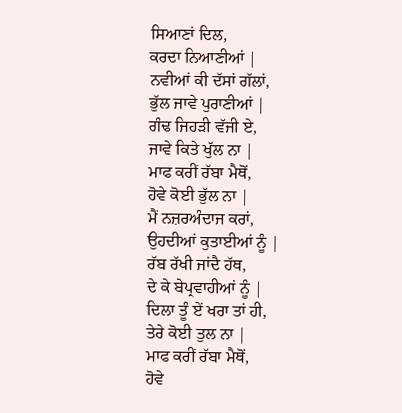ਸਿਆਣਾਂ ਦਿਲ,
ਕਰਦਾ ਨਿਆਣੀਆਂ |
ਨਵੀਆਂ ਕੀ ਦੱਸਾਂ ਗੱਲਾਂ,
ਭੁੱਲ ਜਾਵੇ ਪੁਰਾਣੀਆਂ |
ਗੰਢ ਜਿਹੜੀ ਵੱਜੀ ਏ,
ਜਾਵੇ ਕਿਤੇ ਖੁੱਲ ਨਾ |
ਮਾਫ ਕਰੀਂ ਰੱਬਾ ਮੈਥੋਂ,
ਹੋਵੇ ਕੋਈ ਭੁੱਲ ਨਾ |
ਮੈਂ ਨਜ਼ਰਅੰਦਾਜ ਕਰਾਂ,
ਉਹਦੀਆਂ ਕੁਤਾਈਆਂ ਨੂੰ |
ਰੱਬ ਰੱਖੀ ਜਾਂਦੈ ਹੱਥ,
ਦੇ ਕੇ ਬੇਪ੍ਰਵਾਹੀਆਂ ਨੂੰ |
ਦਿਲਾ ਤੂੰ ਏਂ ਖਰਾ ਤਾਂ ਹੀ,
ਤੇਰੇ ਕੋਈ ਤੁਲ ਨਾ |
ਮਾਫ ਕਰੀਂ ਰੱਬਾ ਮੈਥੋਂ,
ਹੋਵੇ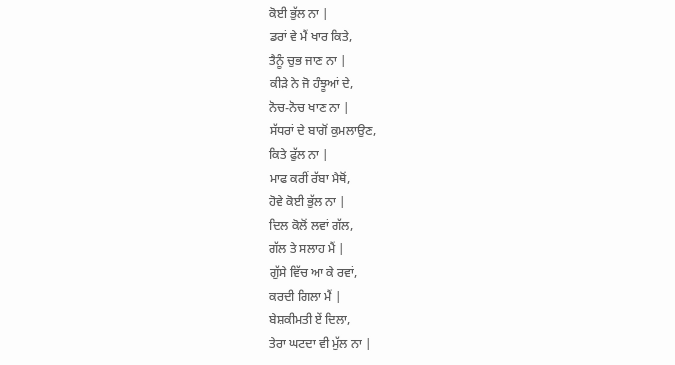ਕੋਈ ਭੁੱਲ ਨਾ |
ਡਰਾਂ ਵੇ ਮੈਂ ਖਾਰ ਕਿਤੇ,
ਤੈਨੂੰ ਚੁਭ ਜਾਣ ਨਾ |
ਕੀੜੇ ਨੇ ਜੋ ਹੰਝੂਆਂ ਦੇ,
ਨੋਚ-ਨੋਚ ਖਾਣ ਨਾ |
ਸੱਧਰਾਂ ਦੇ ਬਾਗੋਂ ਕੁਮਲਾਉਣ,
ਕਿਤੇ ਫੁੱਲ ਨਾ |
ਮਾਫ ਕਰੀਂ ਰੱਬਾ ਮੈਥੋਂ,
ਹੋਵੇ ਕੋਈ ਭੁੱਲ ਨਾ |
ਦਿਲ ਕੋਲੋਂ ਲਵਾਂ ਗੱਲ,
ਗੱਲ ਤੇ ਸਲਾਹ ਮੈਂ |
ਗੁੱਸੇ ਵਿੱਚ ਆ ਕੇ ਰਵਾਂ,
ਕਰਦੀ ਗਿਲਾ ਮੈਂ |
ਬੇਸ਼ਕੀਮਤੀ ਏਂ ਦਿਲਾ,
ਤੇਰਾ ਘਟਦਾ ਵੀ ਮੁੱਲ ਨਾ |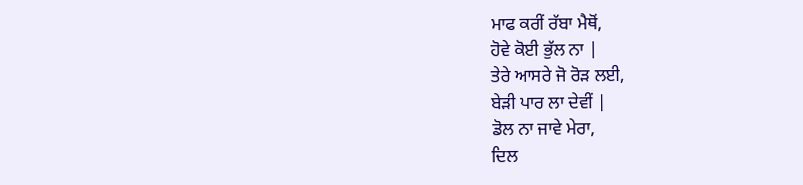ਮਾਫ ਕਰੀਂ ਰੱਬਾ ਮੈਥੋਂ,
ਹੋਵੇ ਕੋਈ ਭੁੱਲ ਨਾ |
ਤੇਰੇ ਆਸਰੇ ਜੋ ਰੋੜ ਲਈ,
ਬੇੜੀ ਪਾਰ ਲਾ ਦੇਵੀਂ |
ਡੋਲ ਨਾ ਜਾਵੇ ਮੇਰਾ,
ਦਿਲ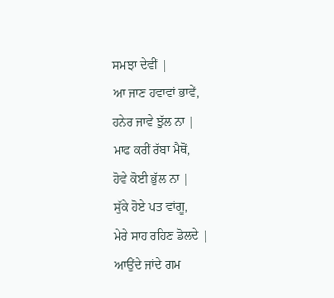ਸਮਝਾ ਦੇਵੀਂ |
ਆ ਜਾਣ ਹਵਾਵਾਂ ਭਾਵੇਂ,
ਹਨੇਰ ਜਾਵੇ ਝੁੱਲ ਨਾ |
ਮਾਫ ਕਰੀਂ ਰੱਬਾ ਮੈਥੋਂ,
ਹੋਵੇ ਕੋਈ ਭੁੱਲ ਨਾ |
ਸੁੱਕੇ ਹੋਏ ਪਤ ਵਾਂਗੂ,
ਮੇਰੇ ਸਾਹ ਰਹਿਣ ਡੋਲਦੇ |
ਆਉਂਦੇ ਜਾਂਦੇ ਗਮ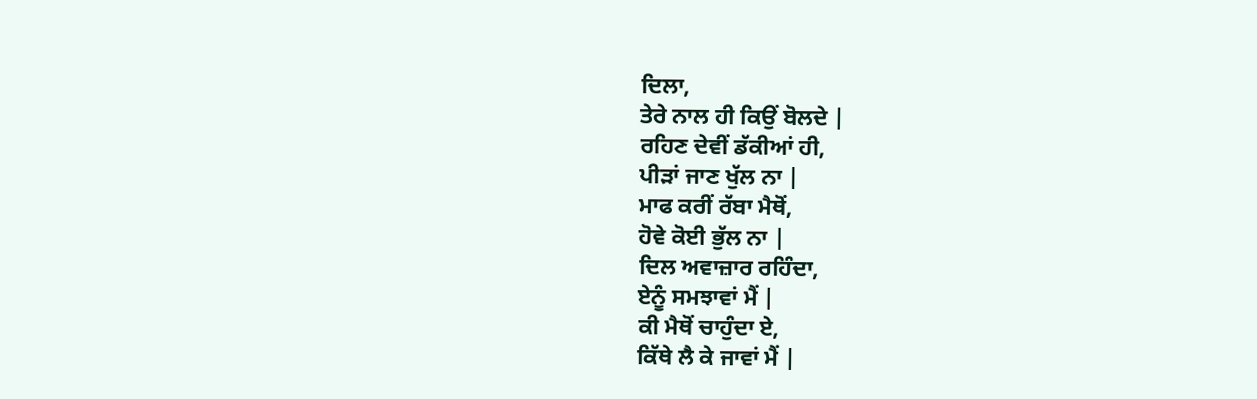ਦਿਲਾ,
ਤੇਰੇ ਨਾਲ ਹੀ ਕਿਉਂ ਬੋਲਦੇ |
ਰਹਿਣ ਦੇਵੀਂ ਡੱਕੀਆਂ ਹੀ,
ਪੀੜਾਂ ਜਾਣ ਖੁੱਲ ਨਾ |
ਮਾਫ ਕਰੀਂ ਰੱਬਾ ਮੈਥੋਂ,
ਹੋਵੇ ਕੋਈ ਭੁੱਲ ਨਾ |
ਦਿਲ ਅਵਾਜ਼ਾਰ ਰਹਿੰਦਾ,
ਏਨੂੰ ਸਮਝਾਵਾਂ ਮੈਂ |
ਕੀ ਮੈਥੋਂ ਚਾਹੁੰਦਾ ਏ,
ਕਿੱਥੇ ਲੈ ਕੇ ਜਾਵਾਂ ਮੈਂ |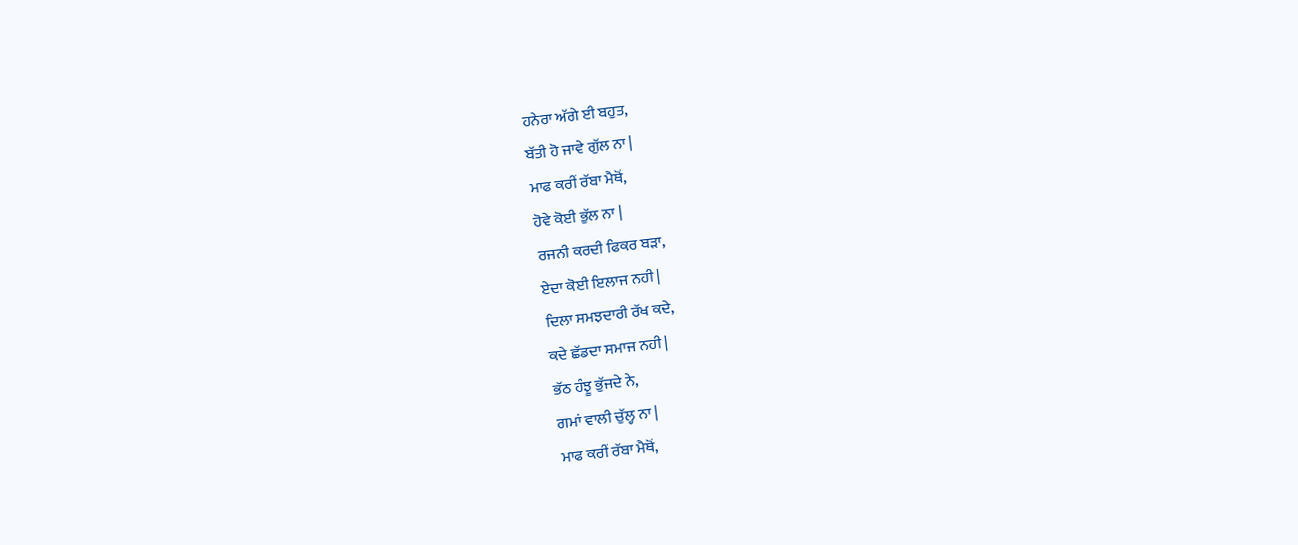ਹਨੇਰਾ ਅੱਗੇ ਈ ਬਹੁਤ,
ਬੱਤੀ ਹੋ ਜਾਵੇ ਗੁੱਲ ਨਾ |
ਮਾਫ ਕਰੀਂ ਰੱਬਾ ਮੈਥੋਂ,
ਹੋਵੇ ਕੋਈ ਭੁੱਲ ਨਾ |
ਰਜਨੀ ਕਰਦੀ ਫਿਕਰ ਬੜਾ,
ਏਦਾ ਕੋਈ ਇਲਾਜ ਨਹੀ |
ਦਿਲਾ ਸਮਝਦਾਰੀ ਰੱਖ ਕਦੇ,
ਕਦੇ ਛੱਡਦਾ ਸਮਾਜ ਨਹੀ |
ਭੱਠ ਹੰਝੂ ਭੁੱਜਦੇ ਨੇ,
ਗਮਾਂ ਵਾਲੀ ਚੁੱਲ੍ਹ ਨਾ |
ਮਾਫ ਕਰੀਂ ਰੱਬਾ ਮੈਥੋਂ,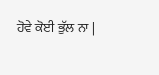ਹੋਵੇ ਕੋਈ ਭੁੱਲ ਨਾ |